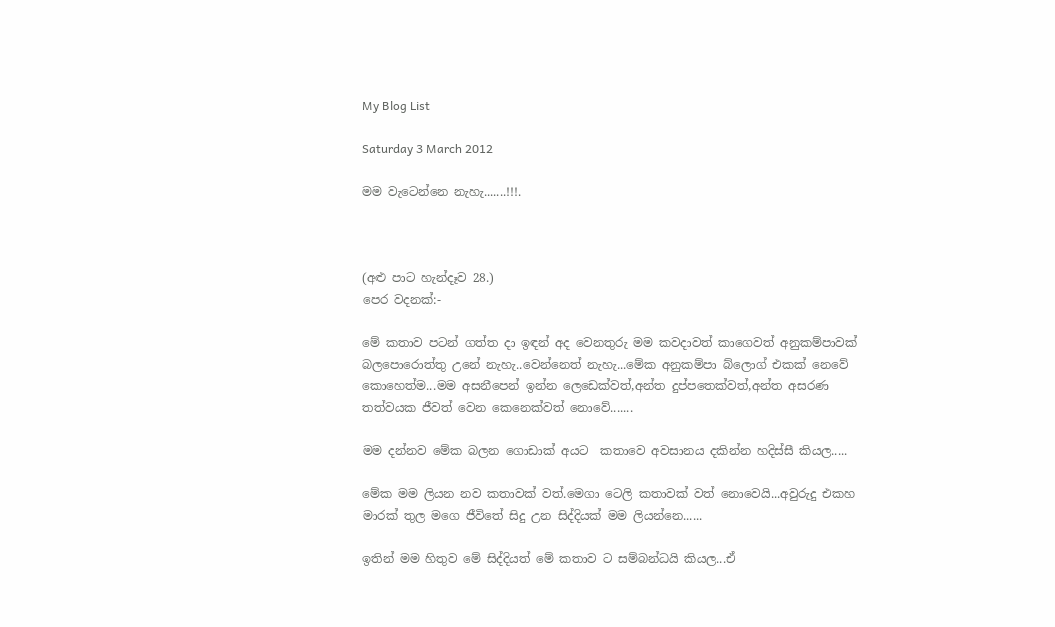My Blog List

Saturday 3 March 2012

මම වැටෙන්නෙ නැහැ.......!!!.



(අළු පාට හැන්දෑව 28.)
පෙර වදනක්:-

මේ කතාව පටන් ගත්ත දා ඉඳන් අද වෙනතුරු මම කවදාවත් කාගෙවත් අනුකම්පාවක් බලපොරොත්තු උනේ නැහැ..වෙන්නෙත් නැහැ...මේක අනුකම්පා බ්ලොග් එකක් නෙවේ කොහෙත්ම...මම අසනීපෙන් ඉන්න ලෙඩෙක්වත්,අන්ත දුප්පතෙක්වත්,අන්ත අසරණ තත්වයක ජීවත් වෙන කෙනෙක්වත් නොවේ.......

මම දන්නව මේක බලන ගොඩාක් අයට  කතාවෙ අවසානය දකින්න හදිස්සී කියල.....

මේක මම ලියන නව කතාවක් වත්.මෙගා ටෙලි කතාවක් වත් නොවෙයි...අවුරුදු එකහ මාරක් තුල මගෙ ජීවිතේ සිදු උන සිද්දියක් මම ලියන්නෙ......

ඉතින් මම හිතුව මේ සිද්දියත් මේ කතාව ට සම්බන්ධයි කියල...ඒ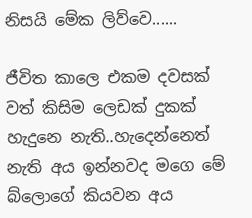නිසයි මේක ලිව්වෙ......

ජීවිත කාලෙ එකම දවසක් වත් කිසිම ලෙඩක් දුකක් හැදුනෙ නැති..හැදෙන්නෙත් නැති අය ඉන්නවද මගෙ මේ බ්ලොගේ කියවන අය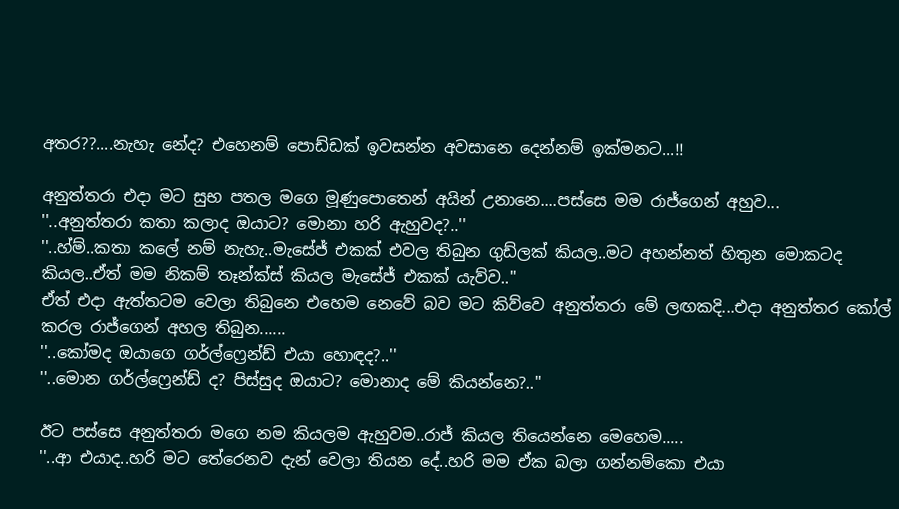අතර??....නැහැ නේද? එහෙනම් පොඩ්ඩක් ඉවසන්න අවසානෙ දෙන්නම් ඉක්මනට...!!

අනුත්තරා එදා මට සුභ පතල මගෙ මූණුපොතෙන් අයින් උනානෙ....පස්සෙ මම රාජ්ගෙන් අහුව...
''..අනුත්තරා කතා කලාද ඔයාට? මොනා හරි ඇහුවද?..''
''..හ්ම්..කතා කලේ නම් නැහැ..මැසේජ් එකක් එවල තිබුන ගුඩ්ලක් කියල..මට අහන්නත් හිතුන මොකටද කියල..ඒත් මම නිකම් තෑන්ක්ස් කියල මැසේජ් එකක් යැව්ව..''
ඒත් එදා ඇත්තටම වෙලා තිබුනෙ එහෙම නෙවේ බව මට කිව්වෙ අනුත්තරා මේ ලඟකදි...එදා අනුත්තර කෝල් කරල රාජ්ගෙන් අහල තිබුන......
''..කෝමද ඔයාගෙ ගර්ල්ෆ්‍රෙන්ඩ් එයා හොඳද?..''
''..මොන ගර්ල්ෆ්‍රෙන්ඩ් ද? පිස්සුද ඔයාට? මොනාද මේ කියන්නෙ?..''

ඊට පස්සෙ අනුත්තරා මගෙ නම කියලම ඇහුවම..රාජ් කියල තියෙන්නෙ මෙහෙම.....
''..ආ එයාද..හරි මට තේරෙනව දැන් වෙලා තියන දේ..හරි මම ඒක බලා ගන්නම්කො එයා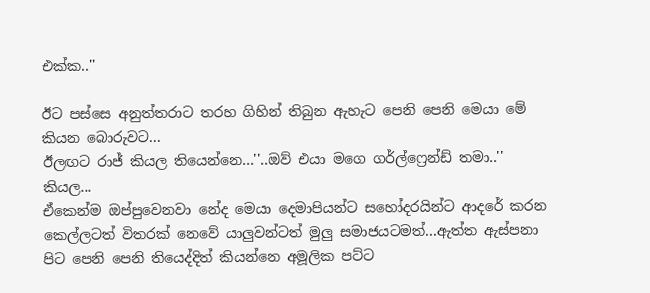එක්ක..''

ඊට පස්සෙ අනුත්තරාට තරහ ගිහින් තිබුන ඇහැට පෙනි පෙනි මෙයා මේ කියන බොරුවට...
ඊලඟට රාජ් කියල තියෙන්නෙ...''..ඔව් එයා මගෙ ගර්ල්ෆ්‍රෙන්ඩ් තමා..'' කියල...
ඒකෙන්ම ඔප්පුවෙනවා නේද මෙයා දෙමාපියන්ට සහෝදරයින්ට ආදරේ කරන කෙල්ලටත් විතරක් නෙවේ යාලුවන්ටත් මුලු සමාජයටමත්...ඇත්ත ඇස්පනා පිට පෙනි පෙනි තියෙද්දිත් කියන්නෙ අමූලික පට්ට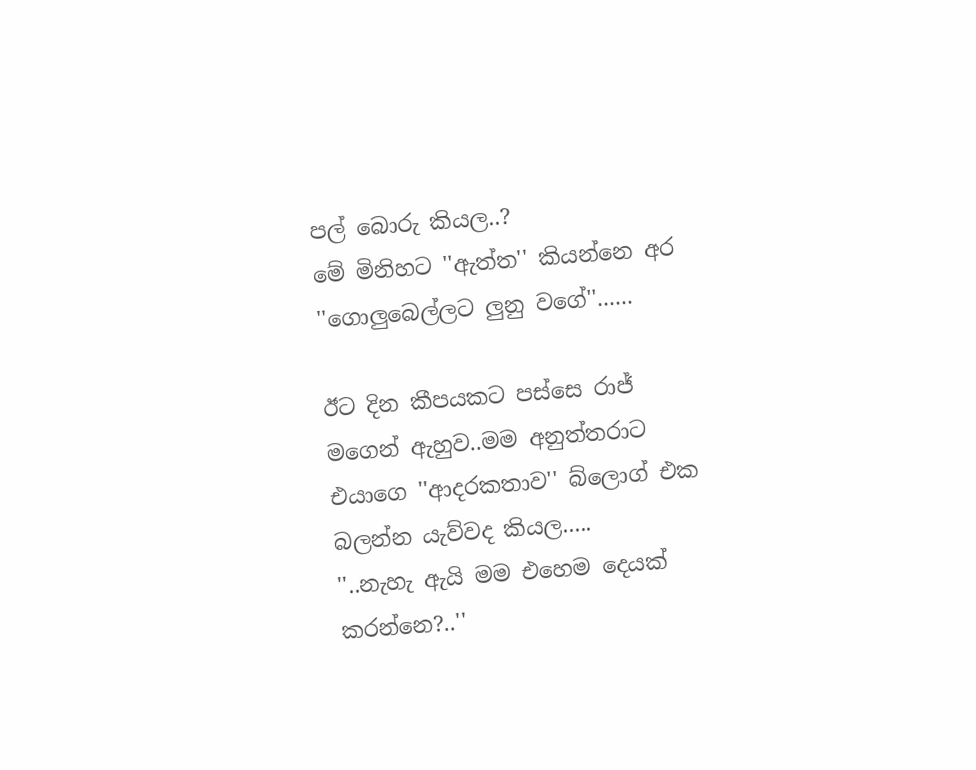පල් බොරු කියල..?
මේ මිනිහට ''ඇත්ත'' කියන්නෙ අර ''ගොලුබෙල්ලට ලුනු වගේ''......

ඊට දින කීපයකට පස්සෙ රාජ් මගෙන් ඇහුව..මම අනුත්තරාට එයාගෙ ''ආදරකතාව'' බ්ලොග් එක බලන්න යැව්වද කියල.....
''..නැහැ ඇයි මම එහෙම දෙයක් කරන්නෙ?..''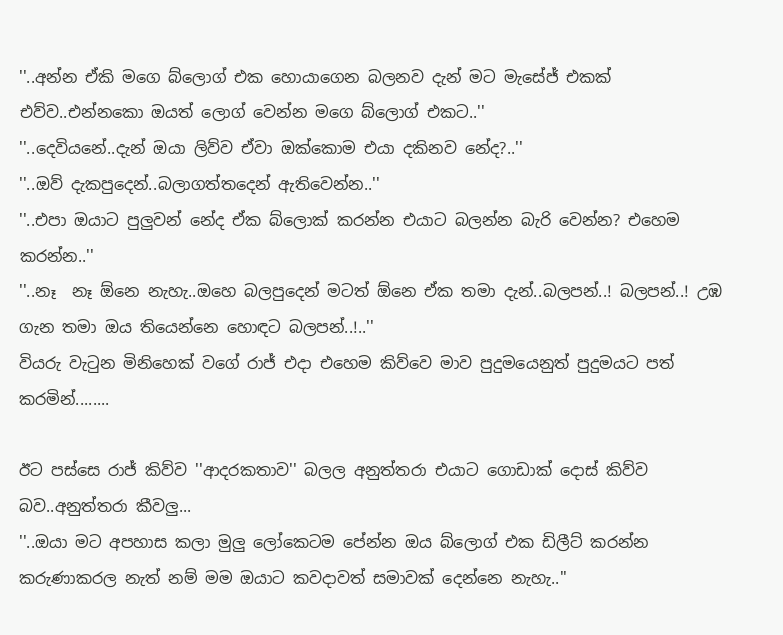''..අන්න ඒකි මගෙ බ්ලොග් එක හොයාගෙන බලනව දැන් මට මැසේජ් එකක් එව්ව..එන්නකො ඔයත් ලොග් වෙන්න මගෙ බ්ලොග් එකට..''
''..දෙවියනේ..දැන් ඔයා ලිව්ව ඒවා ඔක්කොම එයා දකිනව නේද?..''
''..ඔව් දැකපුදෙන්..බලාගත්තදෙන් ඇතිවෙන්න..''
''..එපා ඔයාට පුලුවන් නේද ඒක බ්ලොක් කරන්න එයාට බලන්න බැරි වෙන්න? එහෙම කරන්න..''
''..නෑ  නෑ ඕනෙ නැහැ..ඔහෙ බලපුදෙන් මටත් ඕනෙ ඒක තමා දැන්..බලපන්..! බලපන්..! උඹ ගැන තමා ඔය තියෙන්නෙ හොඳට බලපන්..!..''
වියරු වැටුන මිනිහෙක් වගේ රාජ් එදා එහෙම කිව්වෙ මාව පුදුමයෙනුත් පුදුමයට පත් කරමින්........

ඊට පස්සෙ රාජ් කිව්ව ''ආදරකතාව'' බලල අනුත්තරා එයාට ගොඩාක් දොස් කිව්ව බව..අනුත්තරා කීවලු...
''..ඔයා මට අපහාස කලා මුලු ලෝකෙටම පේන්න ඔය බ්ලොග් එක ඩිලීට් කරන්න කරුණාකරල නැත් නම් මම ඔයාට කවදාවත් සමාවක් දෙන්නෙ නැහැ..''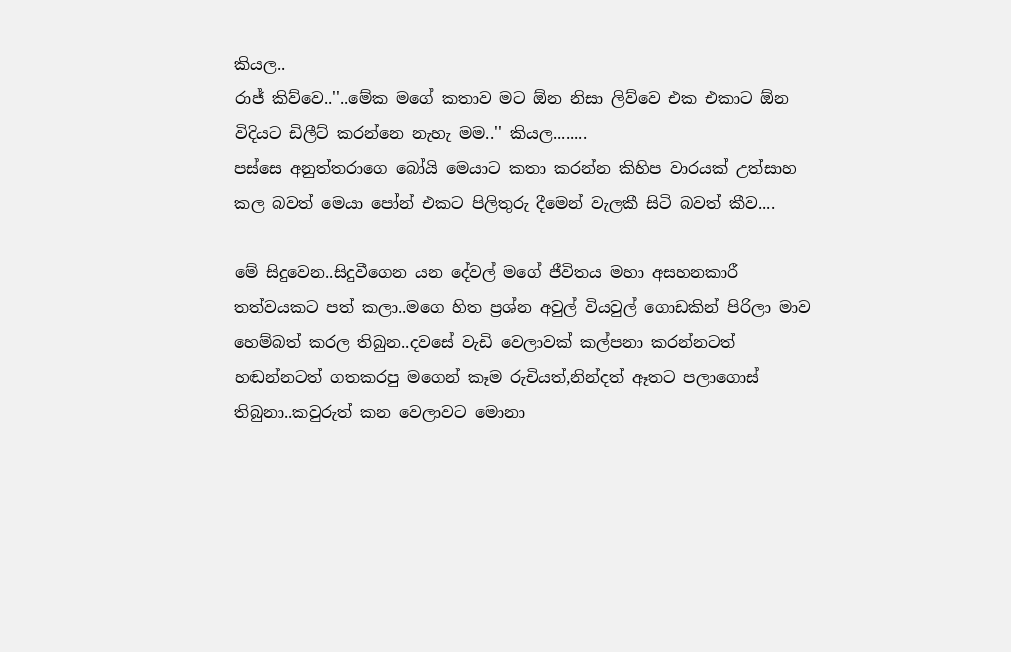කියල..
රාජ් කිව්වෙ..''..මේක මගේ කතාව මට ඕන නිසා ලිව්වෙ එක එකාට ඕන විදියට ඩිලීට් කරන්නෙ නැහැ මම..'' කියල........
පස්සෙ අනුත්තරාගෙ බෝයි මෙයාට කතා කරන්න කිහිප වාරයක් උත්සාහ කල බවත් මෙයා පෝන් එකට පිලිතුරු දීමෙන් වැලකී සිටි බවත් කීව....

මේ සිදුවෙන..සිදුවීගෙන යන දේවල් මගේ ජීවිතය මහා අසහනකාරී තත්වයකට පත් කලා..මගෙ හිත ප්‍රශ්න අවුල් වියවුල් ගොඩකින් පිරිලා මාව හෙම්බත් කරල තිබුන..දවසේ වැඩි වෙලාවක් කල්පනා කරන්නටත් හඬන්නටත් ගතකරපු මගෙන් කෑම රුචියත්,නින්දත් ඈතට පලාගොස් තිබුනා..කවුරුත් කන වෙලාවට මොනා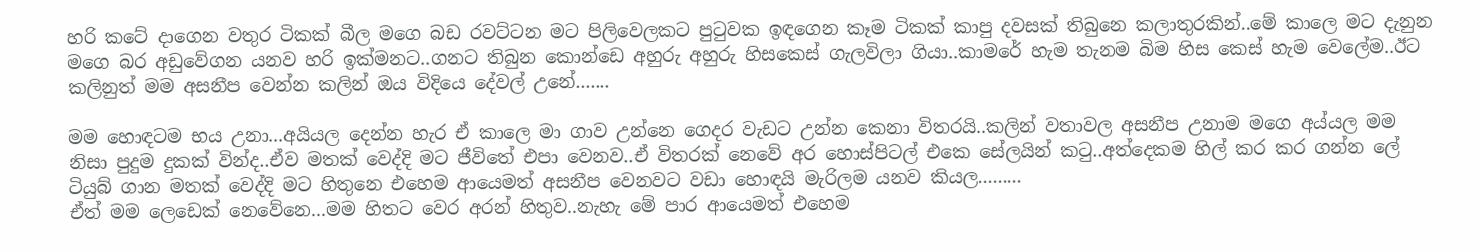හරි කටේ දාගෙන වතුර ටිකක් බීල මගෙ බඩ රවට්ටන මට පිලිවෙලකට පුටුවක ඉඳගෙන කෑම ටිකක් කාපු දවසක් තිබුනෙ කලාතුරකින්..මේ කාලෙ මට දැනුන මගෙ බර අඩුවේගන යනව හරි ඉක්මනට..ගනට තිබුන කොන්ඩෙ අහුරු අහුරු හිසකෙස් ගැලවිලා ගියා..කාමරේ හැම තැනම බිම හිස කෙස් හැම වෙලේම..ඊට කලිනුත් මම අසනීප වෙන්න කලින් ඔය විදියෙ දේවල් උනේ.......

මම හොඳටම භය උනා...අයියල දෙන්න හැර ඒ කාලෙ මා ගාව උන්නෙ ගෙදර වැඩට උන්න කෙනා විතරයි..කලින් වතාවල අසනීප උනාම මගෙ අය්යල මම නිසා පුදුම දුකක් වින්ද..ඒව මතක් වෙද්දි මට ජීවිතේ එපා වෙනව..ඒ විතරක් නෙවේ අර හොස්පිටල් එකෙ සේලයින් කටු..අත්දෙකම හිල් කර කර ගන්න ලේ ටියුබ් ගාන මතක් වෙද්දි මට හිතුනෙ එහෙම ආයෙමත් අසනීප වෙනවට වඩා හොඳයි මැරිලම යනව කියල.........
ඒත් මම ලෙඩෙක් නෙවේනෙ...මම හිතට වෙර අරන් හිතුව..නැහැ මේ පාර ආයෙමත් එහෙම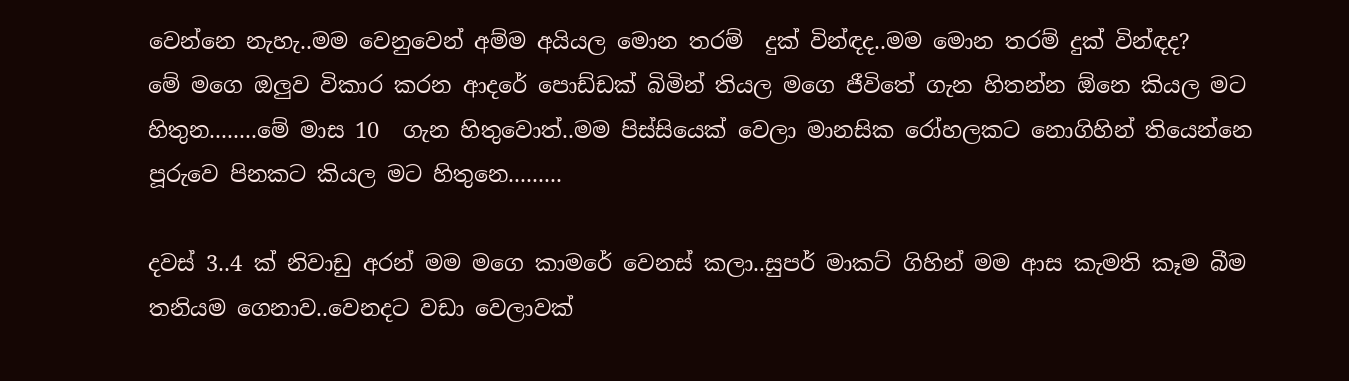වෙන්නෙ නැහැ..මම වෙනුවෙන් අම්ම අයියල මොන තරම්  දුක් වින්ඳද..මම මොන තරම් දුක් වින්ඳද?
මේ මගෙ ඔලුව විකාර කරන ආදරේ පොඩ්ඩක් බිමින් තියල මගෙ ජීවිතේ ගැන හිතන්න ඕනෙ කියල මට හිතුන........මේ මාස 10  ගැන හිතුවොත්..මම පිස්සියෙක් වෙලා මානසික රෝහලකට නොගිහින් තියෙන්නෙ පූරුවෙ පිනකට කියල මට හිතුනෙ.........

දවස් 3..4 ක් නිවාඩු අරන් මම මගෙ කාමරේ වෙනස් කලා..සුපර් මාකට් ගිහින් මම ආස කැමති කෑම බීම තනියම ගෙනාව..වෙනදට වඩා වෙලාවක්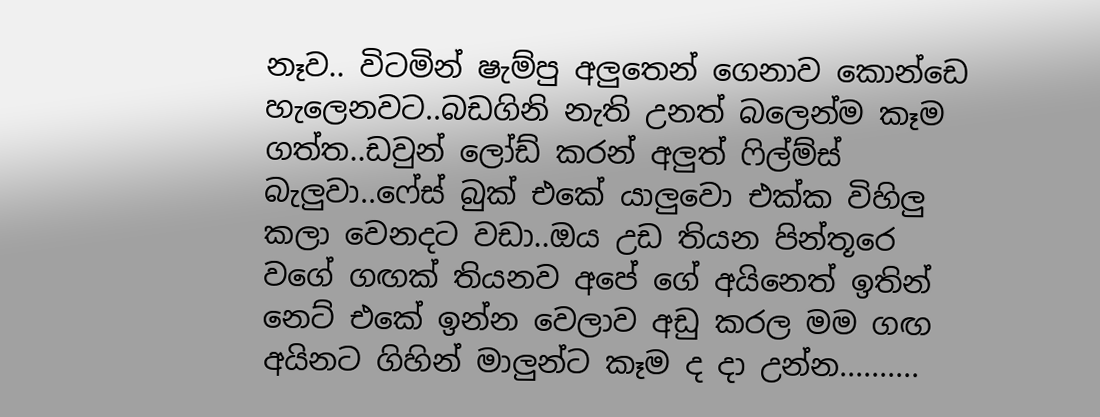නෑව.. විටමින් ෂැම්පු අලුතෙන් ගෙනාව කොන්ඩෙ හැලෙනවට..බඩගිනි නැති උනත් බලෙන්ම කෑම ගත්ත..ඩවුන් ලෝඩ් කරන් අලුත් ෆිල්ම්ස් බැලුවා..ෆේස් බුක් එකේ යාලුවො එක්ක විහිලු කලා වෙනදට වඩා..ඔය උඩ තියන පින්තූරෙ වගේ ගඟක් තියනව අපේ ගේ අයිනෙත් ඉතින් නෙට් එකේ ඉන්න වෙලාව අඩු කරල මම ගඟ අයිනට ගිහින් මාලුන්ට කෑම ද දා උන්න..........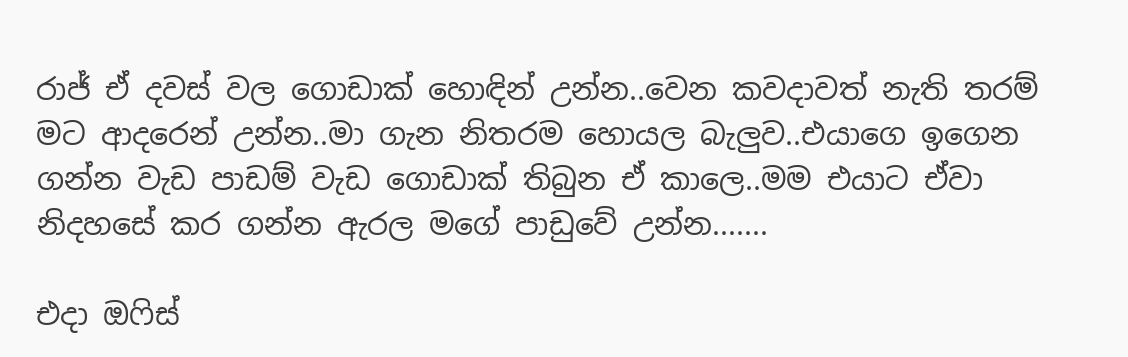රාජ් ඒ දවස් වල ගොඩාක් හොඳින් උන්න..වෙන කවදාවත් නැති තරම් මට ආදරෙන් උන්න..මා ගැන නිතරම හොයල බැලුව..එයාගෙ ඉගෙන ගන්න වැඩ පාඩම් වැඩ ගොඩාක් තිබුන ඒ කාලෙ..මම එයාට ඒවා නිදහසේ කර ගන්න ඇරල මගේ පාඩුවේ උන්න.......

එදා ඔෆිස්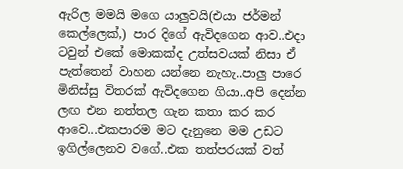ඇරිල මමයි මගෙ යාලුවයි(එයා ජර්මන් කෙල්ලෙක්,) පාර දිගේ ඇවිදගෙන ආව..එදා ටවුන් එකේ මොකක්ද උත්සවයක් නිසා ඒ පැත්තෙන් වාහන යන්නෙ නැහැ..පාලු පාරෙ මිනිස්සු විතරක් ඇවිදගෙන ගියා..අපි දෙන්න ලඟ එන නත්තල ගැන කතා කර කර ආවෙ...එකපාරම මට දැනුනෙ මම උඩට ඉගිල්ලෙනව වගේ..එක තත්පරයක් වත්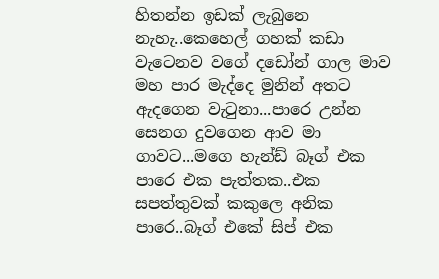හිතන්න ඉඩක් ලැබුනෙ නැහැ..කෙහෙල් ගහක් කඩා වැටෙනව වගේ දඩෝන් ගාල මාව මහ පාර මැද්දෙ මුනින් අතට ඇදගෙන වැටුනා...පාරෙ උන්න සෙනග දුවගෙන ආව මා ගාවට...මගෙ හැන්ඩ් බෑග් එක පාරෙ එක පැත්තක..එක සපත්තුවක් කකුලෙ අනික පාරෙ..බෑග් එකේ සිප් එක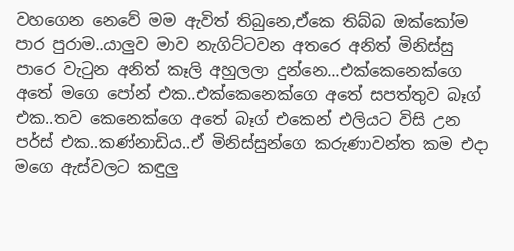වහගෙන නෙවේ මම ඇවිත් තිබුනෙ,ඒකෙ තිබ්බ ඔක්කෝම පාර පුරාම..යාලුව මාව නැගිට්ටවන අතරෙ අනිත් මිනිස්සු පාරෙ වැටුන අනිත් කෑලි අහුලලා දුන්නෙ...එක්කෙනෙක්ගෙ අතේ මගෙ පෝන් එක..එක්කෙනෙක්ගෙ අතේ සපත්තුව බෑග් එක..තව කෙනෙක්ගෙ අතේ බෑග් එකෙන් එලියට විසි උන පර්ස් එක..කණ්නාඩිය..ඒ මිනිස්සුන්ගෙ කරුණාවන්ත කම එදා මගෙ ඇස්වලට කඳුලු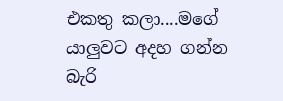එකතු කලා....මගේ යාලුවට අදහ ගන්න බැරි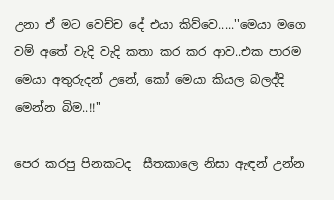උනා ඒ මට වෙච්ච දේ එයා කිව්වෙ.....''මෙයා මගෙ වම් අතේ වැදි වැදි කතා කර කර ආව..එක පාරම මෙයා අතුරුදන් උනේ, කෝ මෙයා කියල බලද්දි මෙන්න බිම..!!''

පෙර කරපු පිනකටද  සීතකාලෙ නිසා ඇඳන් උන්න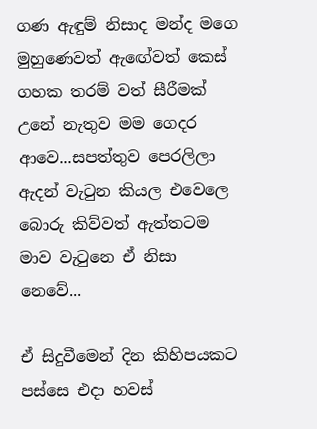ගණ ඇඳුම් නිසාද මන්ද මගෙ මුහුණෙවත් ඇඟේවත් කෙස් ගහක තරම් වත් සීරීමක් උනේ නැතුව මම ගෙදර ආවෙ...සපත්තුව පෙරලිලා ඇදන් වැටුන කියල එවෙලෙ බොරු කිව්වත් ඇත්තටම මාව වැටුනෙ ඒ නිසා නෙවේ...

ඒ සිදුවීමෙන් දින කිහිපයකට පස්සෙ එදා හවස්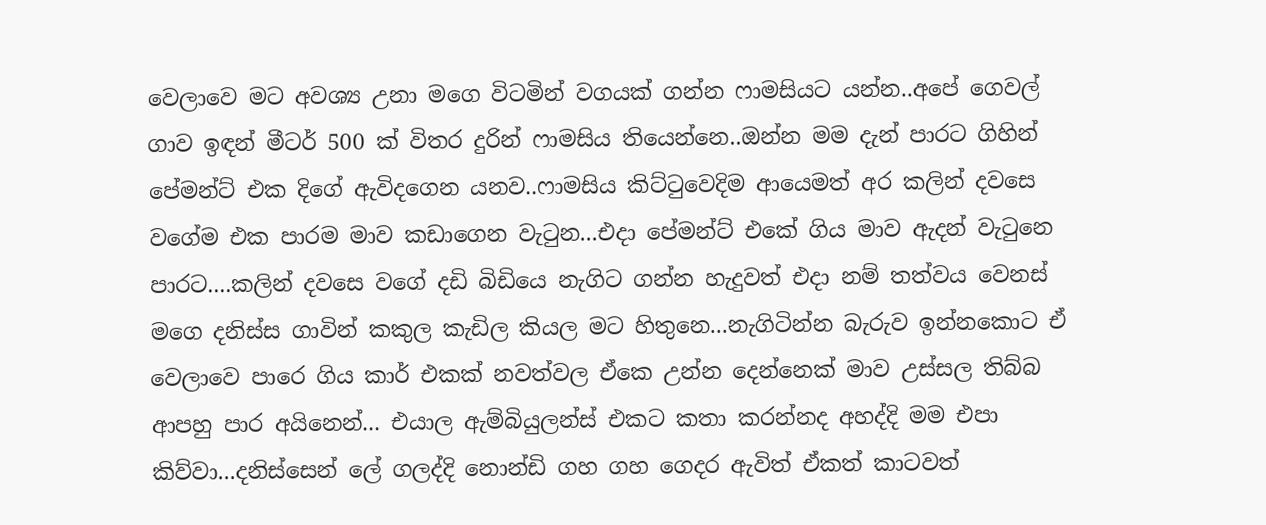වෙලාවෙ මට අවශ්‍ය උනා මගෙ විටමින් වගයක් ගන්න ෆාමසියට යන්න..අපේ ගෙවල් ගාව ඉඳන් මීටර් 500 ක් විතර දුරින් ෆාමසිය තියෙන්නෙ..ඔන්න මම දැන් පාරට ගිහින් පේමන්ට් එක දිගේ ඇවිදගෙන යනව..ෆාමසිය කිට්ටුවෙදිම ආයෙමත් අර කලින් දවසෙ වගේම එක පාරම මාව කඩාගෙන වැටුන...එදා පේමන්ට් එකේ ගිය මාව ඇදන් වැටුනෙ පාරට....කලින් දවසෙ වගේ දඩි බිඩියෙ නැගිට ගන්න හැදුවත් එදා නම් තත්වය වෙනස් මගෙ දනිස්ස ගාවින් කකුල කැඩිල කියල මට හිතුනෙ...නැගිටින්න බැරුව ඉන්නකොට ඒ වෙලාවෙ පාරෙ ගිය කාර් එකක් නවත්වල ඒකෙ උන්න දෙන්නෙක් මාව උස්සල තිබ්බ ආපහු පාර අයිනෙන්... එයාල ඇම්බියුලන්ස් එකට කතා කරන්නද අහද්දි මම එපා කිව්වා...දනිස්සෙන් ලේ ගලද්දි නොන්ඩි ගහ ගහ ගෙදර ඇවිත් ඒකත් කාටවත්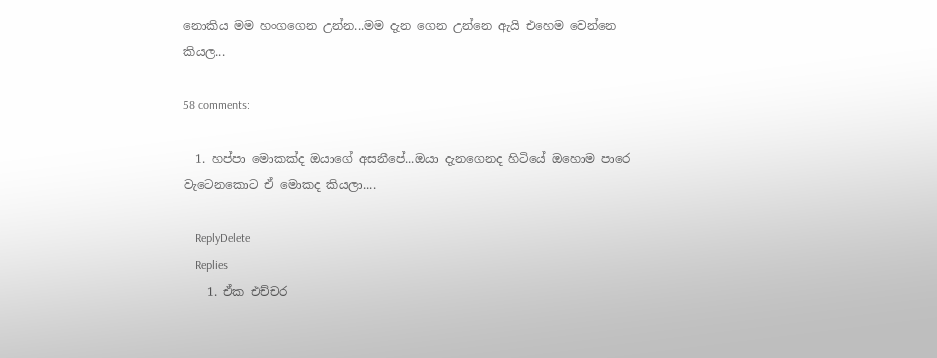නොකිය මම හංගගෙන උන්න...මම දැන ගෙන උන්නෙ ඇයි එහෙම වෙන්නෙ කියල...

58 comments:

  1. හප්පා මොකක්ද ඔයාගේ අසනීපේ...ඔයා දැනගෙනද හිටියේ ඔහොම පාරෙ වැටෙනකොට ඒ මොකද කියලා....

    ReplyDelete
    Replies
    1. ඒක එච්චර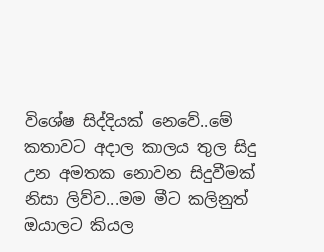විශේෂ සිද්දියක් නෙවේ..මේ කතාවට අදාල කාලය තුල සිදු උන අමතක නොවන සිදුවීමක් නිසා ලිව්ව...මම මීට කලිනුත් ඔයාලට කියල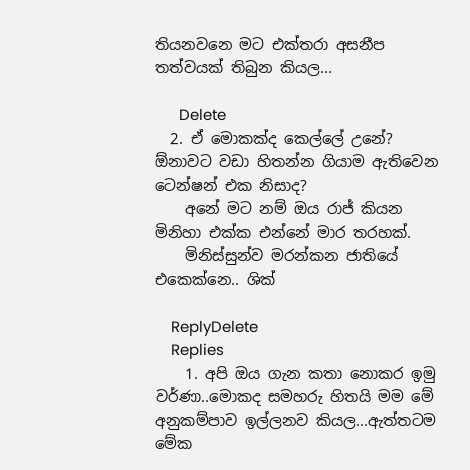තියනවනෙ මට එක්තරා අසනීප තත්වයක් තිබුන කියල...

      Delete
  2. ඒ මොකක්ද කෙල්ලේ උනේ? ඕනාවට වඩා හිතන්න ගියාම ඇතිවෙන ටෙන්ෂන් එක නිසාද?
    අනේ මට නම් ඔය රාජ් කියන මිනිහා එක්ක එන්නේ මාර තරහක්.
    මිනිස්සුන්ව මරන්කන ජාතියේ එකෙක්නෙ.. ශික්

    ReplyDelete
    Replies
    1. අපි ඔය ගැන කතා නොකර ඉමු වර්ණා..මොකද සමහරු හිතයි මම මේ අනුකම්පාව ඉල්ලනව කියල...ඇත්තටම මේක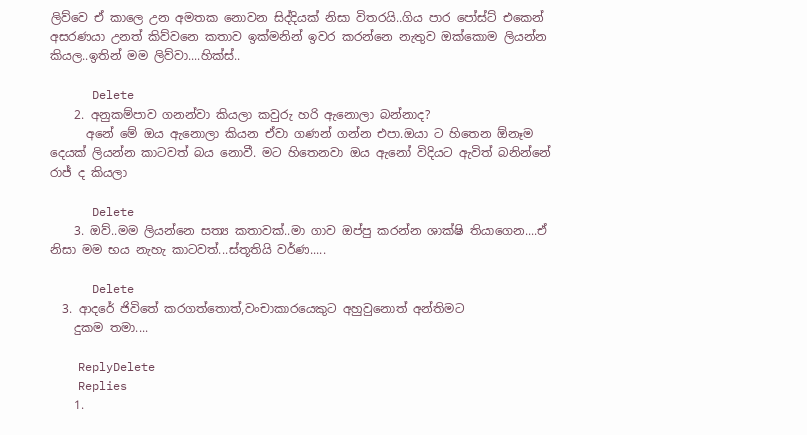ලිව්වෙ ඒ කාලෙ උන අමතක නොවන සිද්දියක් නිසා විතරයි..ගිය පාර පෝස්ට් එකෙන් අසරණයා උනත් කිව්වනෙ කතාව ඉක්මනින් ඉවර කරන්නෙ නැතුව ඔක්කොම ලියන්න කියල..ඉතින් මම ලිව්වා....හික්ස්..

      Delete
    2. අනුකම්පාව ගනන්වා කියලා කවුරු හරි ඇනොලා බන්නාද?
      අනේ මේ ඔය ඇනොලා කියන ඒවා ගණන් ගන්න එපා.ඔයා ට හිතෙන ඕනෑම දෙයක් ලියන්න කාටවත් බය නොවී. මට හිතෙනවා ඔය ඇනෝ විදියට ඇවිත් බනින්නේ රාජ් ද කියලා

      Delete
    3. ඔව්..මම ලියන්නෙ සත්‍ය කතාවක්..මා ගාව ඔප්පු කරන්න ශාක්ෂි තියාගෙන....ඒ නිසා මම භය නැහැ කාටවත්...ස්තූතියි වර්ණ.....

      Delete
  3. ආදරේ ජිවිතේ කරගත්තොත්,වංචාකාරයෙකුට අහුවුනොත් අන්තිමට
    දුකම තමා....

    ReplyDelete
    Replies
    1.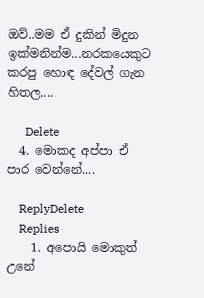ඔව්..මම ඒ දුකින් මිදුන ඉක්මනින්ම...නරකයෙකුට කරපු හොඳ දේවල් ගැන හිතල....

      Delete
  4. මොකද අප්පා ඒ පාර වෙන්නේ....

    ReplyDelete
    Replies
    1. අපොයි මොකුත් උනේ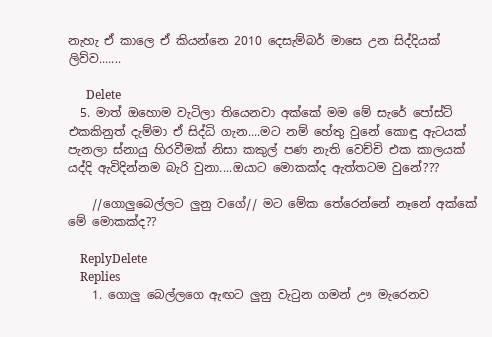නැහැ ඒ කාලෙ ඒ කියන්නෙ 2010 දෙසැම්බර් මාසෙ උන සිද්දියක් ලිව්ව.......

      Delete
  5. මාත් ඔහොම වැටිලා තියෙනවා අක්කේ මම මේ සැරේ පෝස්ට් එකකිනුත් දැම්මා ඒ සිද්ධි ගැන....මට නම් හේතු වුනේ කොඳු ඇටයක් පැනලා ස්නායු හිරවීමක් නිසා කකුල් පණ නැති වෙච්චි එක කාලයක් යද්දි ඇවිදින්නම බැරි වුනා....ඔයාට මොකක්ද ඇත්තටම වුනේ???

    //ගොලුබෙල්ලට ලුනු වගේ// මට මේක තේරෙන්නේ නෑනේ අක්කේ මේ මොකක්ද??

    ReplyDelete
    Replies
    1. ගොලු බෙල්ලගෙ ඇඟට ලුනු වැටුන ගමන් ඌ මැරෙනව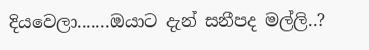දියවෙලා.......ඔයාට දැන් සනීපද මල්ලි..?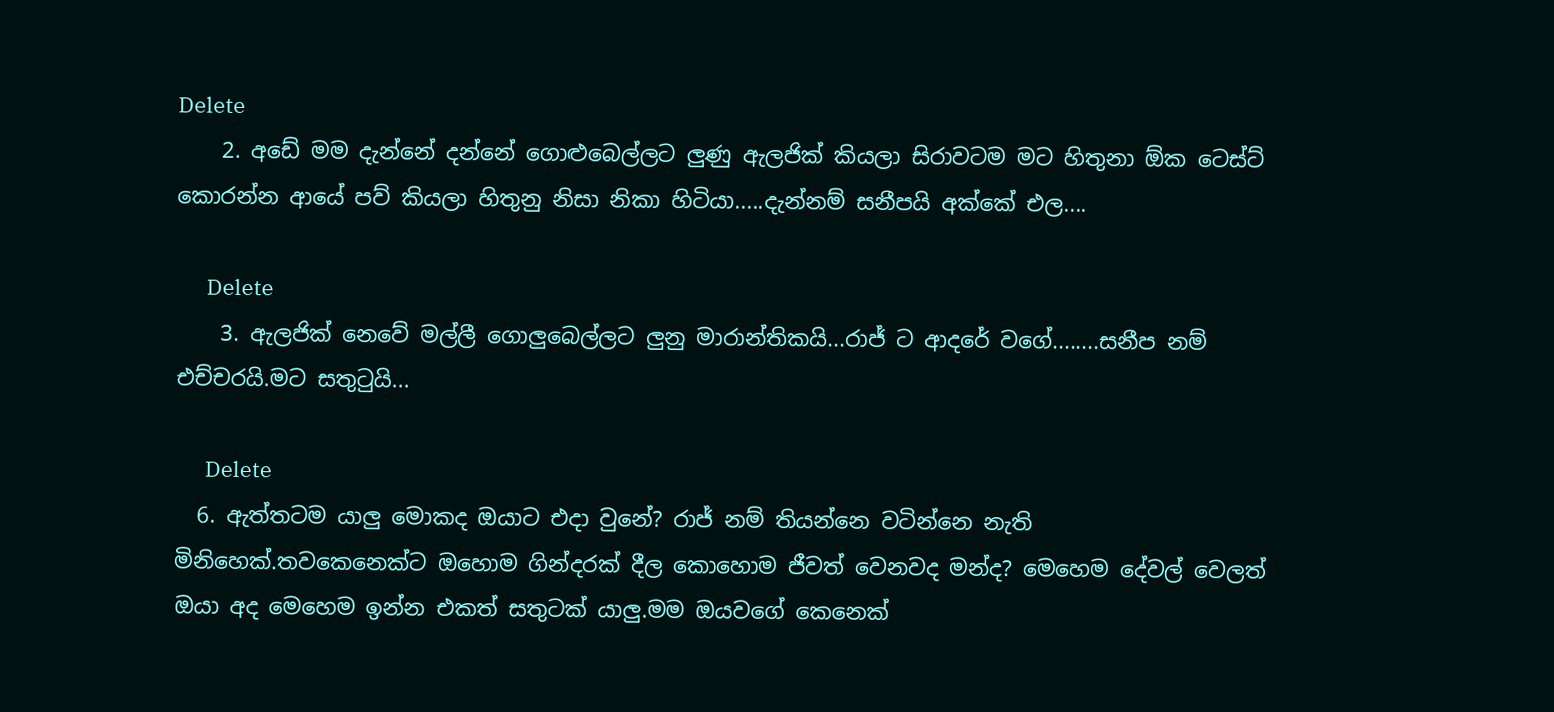Delete
    2. අඩේ මම දැන්නේ දන්නේ ගොළුබෙල්ලට ලුණු ඇලජික් කියලා සිරාවටම මට හිතුනා ඕක ටෙස්ට් කොරන්න ආයේ පව් කියලා හිතුනු නිසා නිකා හිටියා.....දැන්නම් සනීපයි අක්කේ එල....

      Delete
    3. ඇලජික් නෙවේ මල්ලී ගොලුබෙල්ලට ලුනු මාරාන්තිකයි...රාජ් ට ආදරේ වගේ........සනීප නම් එච්චරයි.මට සතුටුයි...

      Delete
  6. ඇත්තටම යාලු මොකද ඔයාට එදා වුනේ? රාජ් නම් තියන්නෙ වටින්නෙ නැති මිනිහෙක්.තවකෙනෙක්ට ඔහොම ගින්දරක් දීල කොහොම ජීවත් වෙනවද මන්ද? මෙහෙම දේවල් වෙලත් ඔයා අද මෙහෙම ඉන්න එකත් සතුටක් යාලු.මම ඔයවගේ කෙනෙක්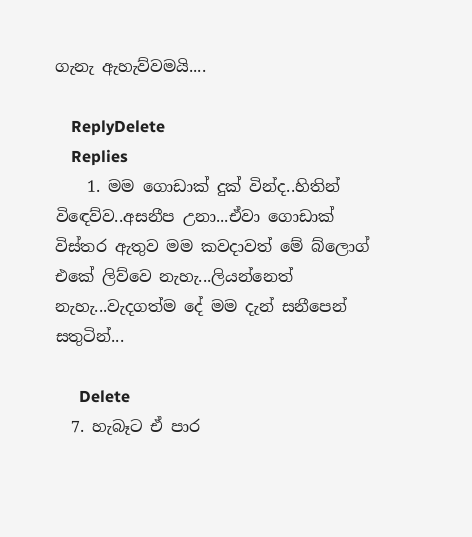ගැනැ ඇහැව්වමයි....

    ReplyDelete
    Replies
    1. මම ගොඩාක් දුක් වින්ද..හිතින් විඳෙව්ව..අසනීප උනා...ඒවා ගොඩාක් විස්තර ඇතුව මම කවදාවත් මේ බ්ලොග් එකේ ලිව්වෙ නැහැ...ලියන්නෙත් නැහැ...වැදගත්ම දේ මම දැන් සනීපෙන් සතුටින්...

      Delete
  7. හැබෑට ඒ පාර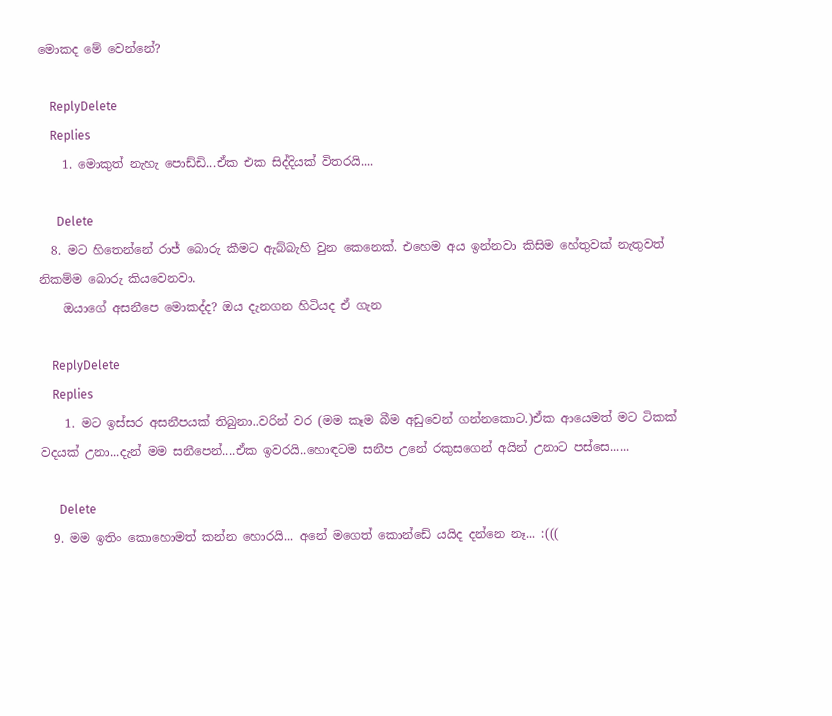මොකද මේ වෙන්නේ?

    ReplyDelete
    Replies
    1. මොකුත් නැහැ පොඩ්ඩි...ඒක එක සිද්දියක් විතරයි....

      Delete
  8. මට හිතෙන්නේ රාජ් බොරු කීමට ඇබ්බැහි වුන කෙනෙක්. එහෙම අය ඉන්නවා කිසිම හේතුවක් නැතුවත් නිකම්ම බොරු කියවෙනවා.
    ඔයාගේ අසනීපෙ මොකද්ද? ඔය දැනගන හිටියද ඒ ගැන

    ReplyDelete
    Replies
    1. මට ඉස්සර අසනීපයක් තිබුනා..වරින් වර (මම කෑම බීම අඩුවෙන් ගන්නකොට.)ඒක ආයෙමත් මට ටිකක් වදයක් උනා...දැන් මම සනීපෙන්....ඒක ඉවරයි..හොඳටම සනීප උනේ රකුසගෙන් අයින් උනාට පස්සෙ......

      Delete
  9. මම ඉතිං කොහොමත් කන්න හොරයි... අනේ මගෙත් කොන්ඩේ යයිද දන්නෙ නෑ... :(((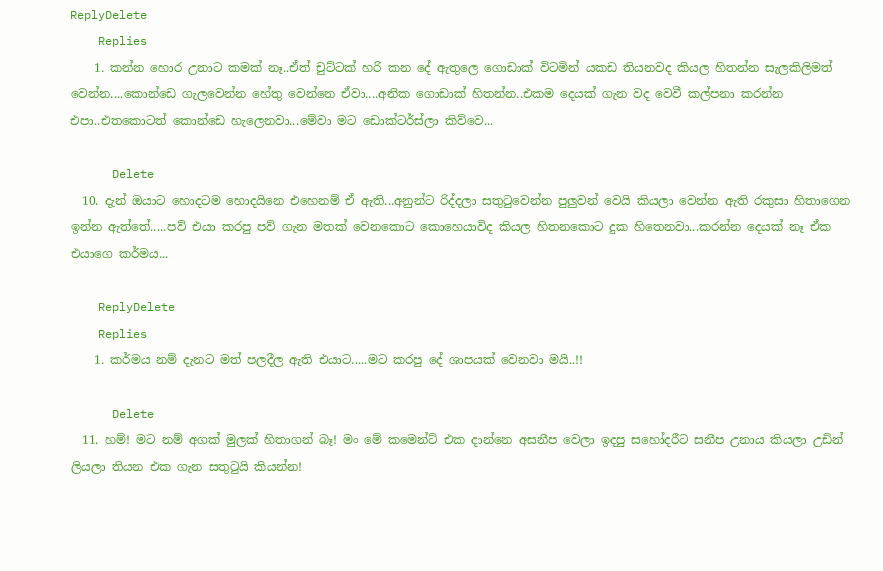ReplyDelete
    Replies
    1. කන්න හොර උනාට කමක් නෑ..ඒත් චුට්ටක් හරි කන දේ ඇතුලෙ ගොඩාක් විටමින් යකඩ තියනවද කියල හිතන්න සැලකිලිමත් වෙන්න....කොන්ඩෙ ගැලවෙන්න හේතු වෙන්නෙ ඒවා....අනික ගොඩාක් හිතන්න..එකම දෙයක් ගැන වද වෙවී කල්පනා කරන්න එපා..එතකොටත් කොන්ඩෙ හැලෙනවා...මේවා මට ඩොක්ටර්ස්ලා කිව්වෙ...

      Delete
  10. දැන් ඔයාට හොදටම හොදයිනෙ එහෙනම් ඒ ඇති...අනුන්ට රිද්දලා සතුටුවෙන්න පුලුවන් වෙයි කියලා වෙන්න ඇති රකුසා හිතාගෙන ඉන්න ඇත්තේ.....පව් එයා කරපු පව් ගැන මතක් වෙනකොට කොහෙයාවිද කියල හිතනකොට දුක හිතෙනවා...කරන්න දෙයක් නෑ ඒක එයාගෙ කර්මය...

    ReplyDelete
    Replies
    1. කර්මය නම් දැනට මත් පලදීල ඇති එයාට.....මට කරපු දේ ශාපයක් වෙනවා මයි..!!

      Delete
  11. හම්! මට නම් අගක් මුලක් හිතාගන් බෑ! මං මේ කමෙන්ට් එක දාන්නෙ අසනීප වෙලා ඉදපු සහෝදරීට සනීප උනාය කියලා උඩින් ලියලා තියන එක ගැන සතුටුයි කියන්න!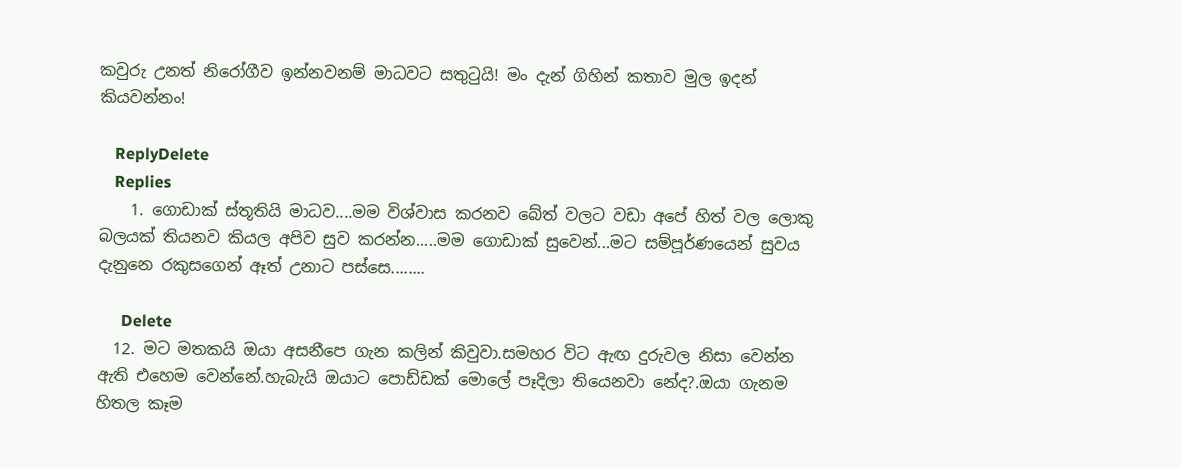කවුරු උනත් නිරෝගීව ඉන්නවනම් මාධවට සතුටුයි! මං දැන් ගිහින් කතාව මුල ඉදන් කියවන්නං!

    ReplyDelete
    Replies
    1. ගොඩාක් ස්තූතියි මාධව....මම විශ්වාස කරනව බේත් වලට වඩා අපේ හිත් වල ලොකු බලයක් තියනව කියල අපිව සුව කරන්න.....මම ගොඩාක් සුවෙන්...මට සම්පූර්ණයෙන් සුවය දැනුනෙ රකුසගෙන් ඈත් උනාට පස්සෙ........

      Delete
  12. මට මතකයි ඔයා අසනීපෙ ගැන කලින් කිවුවා.සමහර විට ඇඟ දුරුවල නිසා වෙන්න ඇති එහෙම වෙන්නේ.හැබැයි ඔයාට පොඩ්ඩක් මොලේ පෑදිලා තියෙනවා නේද?.ඔයා ගැනම හිතල කෑම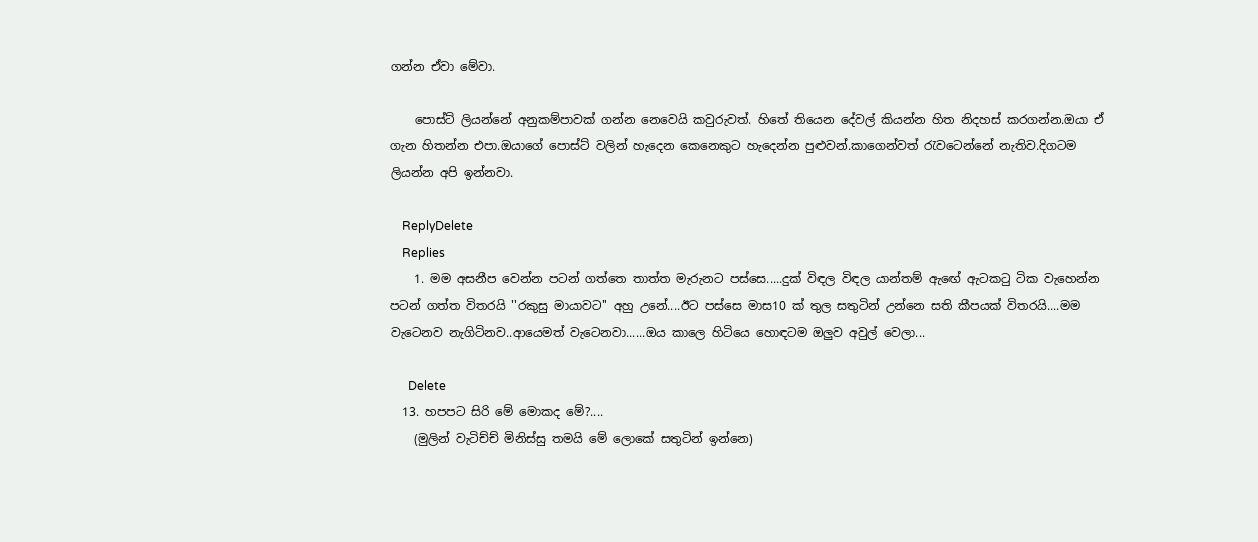ගන්න ඒවා මේවා.

    පොස්ට් ලියන්නේ අනුකම්පාවක් ගන්න නෙවෙයි කවුරුවත්. හිතේ තියෙන දේවල් කියන්න හිත නිදහස් කරගන්න.ඔයා ඒ ගැන හිතන්න එපා.ඔයාගේ පොස්ට් වලින් හැදෙන කෙනෙකුට හැදෙන්න පුළුවන්.කාගෙන්වත් රැවටෙන්නේ නැතිව.දිගටම ලියන්න අපි ඉන්නවා.

    ReplyDelete
    Replies
    1. මම අසනීප වෙන්න පටන් ගත්තෙ තාත්ත මැරුනට පස්සෙ.....දුක් විඳල විඳල යාන්තම් ඇඟේ ඇටකටු ටික වැහෙන්න පටන් ගත්ත විතරයි ''රකුසු මායාවට'' අහු උනේ....ඊට පස්සෙ මාස10 ක් තුල සතුටින් උන්නෙ සති කීපයක් විතරයි....මම වැටෙනව නැගිටිනව..ආයෙමත් වැටෙනවා......ඔය කාලෙ හිටියෙ හොඳටම ඔලුව අවුල් වෙලා...

      Delete
  13. හපපට සිරි මේ මොකද මේ?....
    (මුලින් වැටිච්ච් මිනිස්සු තමයි මේ ලොකේ සතුටින් ඉන්නෙ)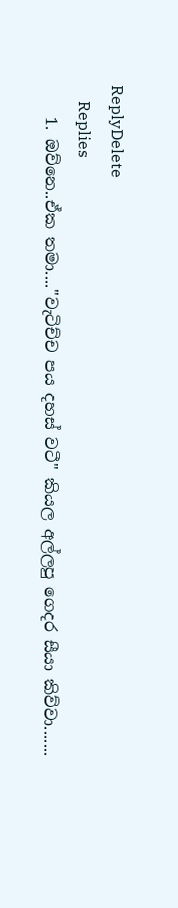ReplyDelete
    Replies
    1. ඔව්නෙ..ඒක තමා....''වැටිච්ච පය දහස් වටී'' කියල අල්ලපු ගෙදර සීයා කිව්වා.......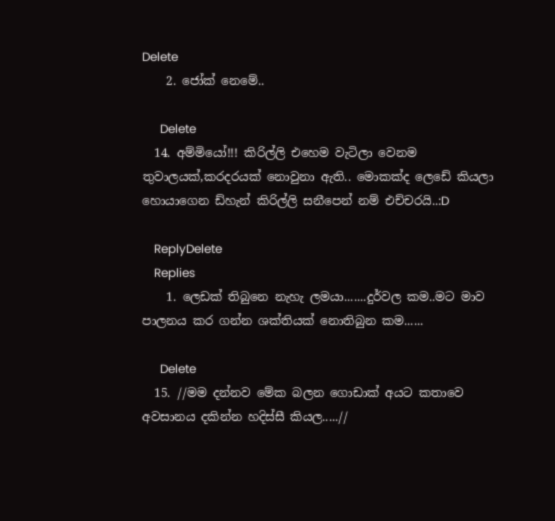Delete
    2. ජෝක් නෙමේ..

      Delete
  14. අම්මියෝ!!! කිරිල්ලි එහෙම වැටිලා වෙනම තුවාලයක්,කරදරයක් නොවුනා ඇති.. මොකක්ද ලෙඩේ කියලා හොයාගෙන ඩ්හැන් කිරිල්ලි සනීපෙන් නම් එච්චරයි..:D

    ReplyDelete
    Replies
    1. ලෙඩක් තිබුනෙ නැහැ ලමයා.......දුර්වල කම..මට මාව පාලනය කර ගන්න ශක්තියක් නොතිබුන කම......

      Delete
  15. //මම දන්නව මේක බලන ගොඩාක් අයට කතාවෙ අවසානය දකින්න හදිස්සී කියල.....//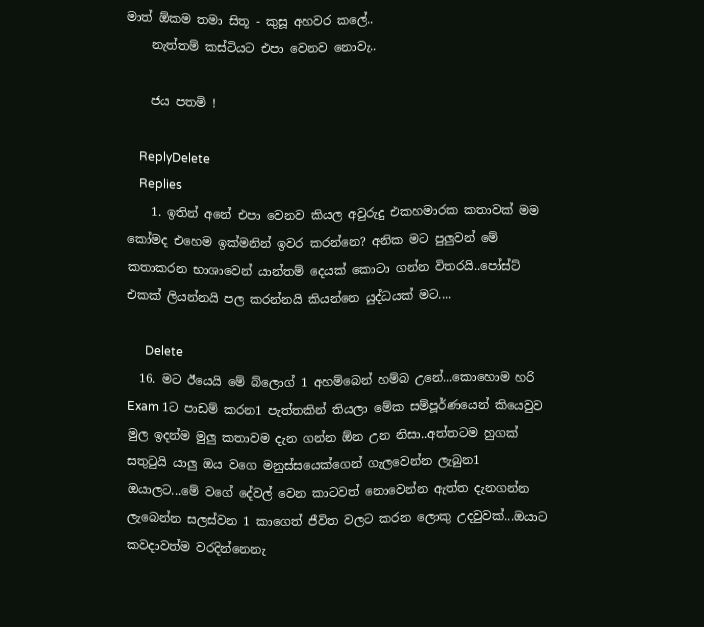මාත් ඕකම තමා සිතූ - කුසූ අහවර කලේ..
    නැත්තම් කස්ටියට එපා වෙනව නොවැ..

    ජය පතමි !

    ReplyDelete
    Replies
    1. ඉතින් අනේ එපා වෙනව කියල අවුරුදු එකහමාරක කතාවක් මම කෝමද එහෙම ඉක්මනින් ඉවර කරන්නෙ? අනික මට පුලුවන් මේ කතාකරන භාශාවෙන් යාන්තම් දෙයක් කොටා ගන්න විතරයි..පෝස්ට් එකක් ලියන්නයි පල කරන්නයි කියන්නෙ යුද්ධයක් මට....

      Delete
  16. මට ඊයෙයි මේ බ්ලොග් 1 අහම්බෙන් හම්බ උනේ...කොහොම හරි Exam 1ට පාඩම් කරන1 පැත්තකින් තියලා මේක සම්පූර්ණයෙන් කියෙවුව මුල ඉදන්ම මුලු කතාවම දැන ගන්න ඕන උන නිසා..අත්තටම හුගක් සතුටුයි යාලු ඔය වගෙ මනුස්සයෙක්ගෙන් ගැලවෙන්න ලැබුන1 ඔයාලට...මේ වගේ දේවල් වෙන කාටවත් නොවෙන්න ඇත්ත දැනගන්න ලැබෙන්න සලස්වන 1 කාගෙත් ජීවිත වලට කරන ලොකු උදවුවක්...ඔයාට කවදාවත්ම වරදින්නෙනැ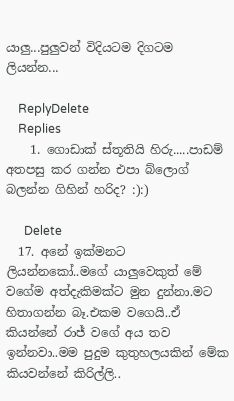යාලු...පුලුවන් විදියටම දිගටම ලියන්න...

    ReplyDelete
    Replies
    1. ගොඩාක් ස්තූතියි හිරු.....පාඩම් අතපසු කර ගන්න එපා බ්ලොග් බලන්න ගිහින් හරිද? :):)

      Delete
  17. අනේ ඉක්මනට ලියන්නකෝ..මගේ යාලුවෙකුත් මේ වගේම අත්දැකිමක්ට මුන දුන්නා.මට හිතාගන්න බෑ.එකම වගෙයි..ඒ කියන්නේ රාජ් වගේ අය තව ඉන්නවා..මම පුදුම කුතුහලයකින් මේක කියවන්නේ කිරිල්ලි..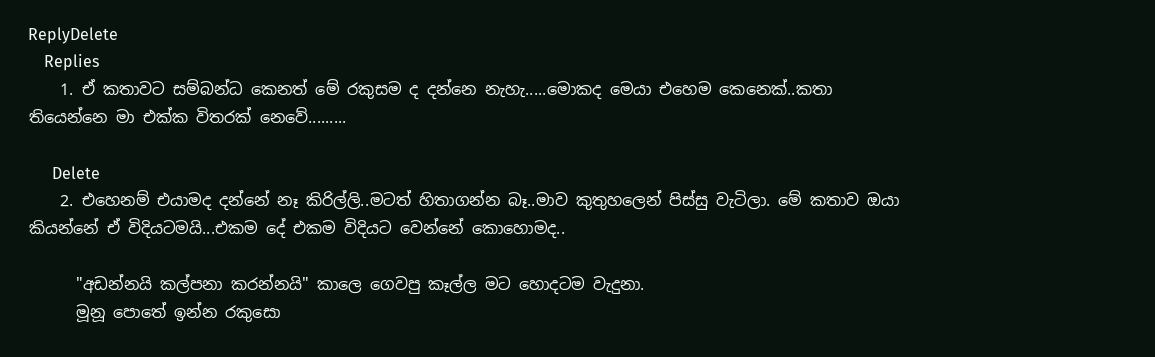ReplyDelete
    Replies
    1. ඒ කතාවට සම්බන්ධ කෙනත් මේ රකුසම ද දන්නෙ නැහැ.....මොකද මෙයා එහෙම කෙනෙක්..කතා තියෙන්නෙ මා එක්ක විතරක් නෙවේ.........

      Delete
    2. එහෙනම් එයාමද දන්නේ නෑ කිරිල්ලි..මටත් හිතාගන්න බෑ..මාව කුතුහලෙන් පිස්සු වැටිලා. මේ කතාව ඔයා කියන්නේ ඒ විදියටමයි...එකම දේ එකම විදියට වෙන්නේ කොහොමද..

      "අඩන්නයි කල්පනා කරන්නයි" කාලෙ ගෙවපු කෑල්ල මට හොදටම වැදුනා.
      මූනූ පොතේ ඉන්න රකුසො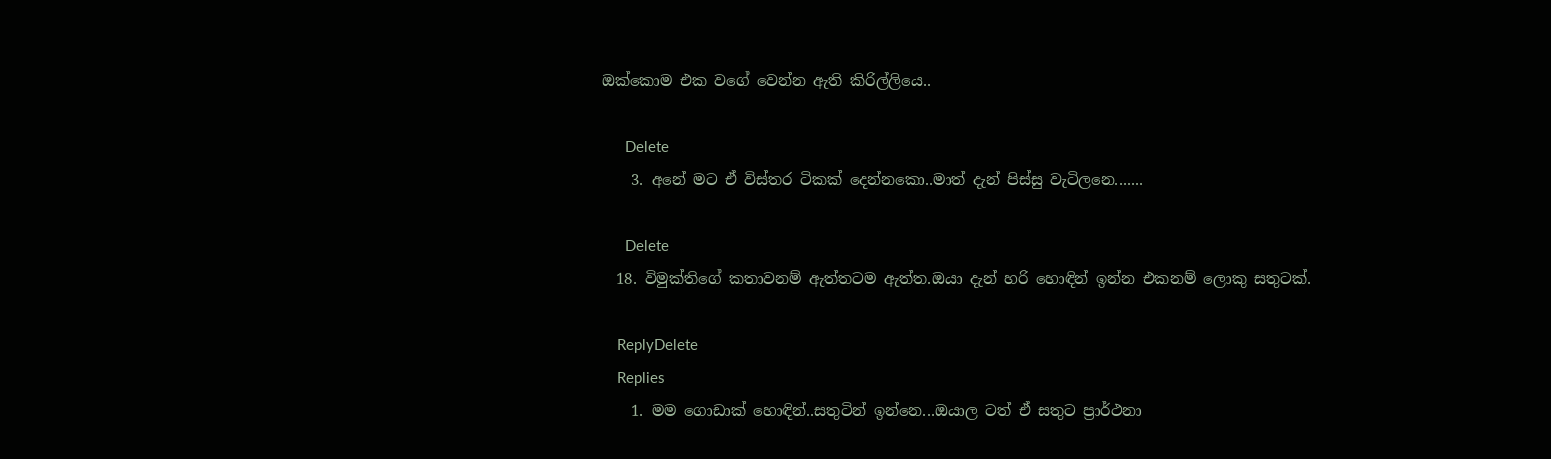ඔක්කොම එක වගේ වෙන්න ඇති කිරිල්ලියෙ..

      Delete
    3. අනේ මට ඒ විස්තර ටිකක් දෙන්නකො..මාත් දැන් පිස්සු වැටිලනෙ.......

      Delete
  18. විමුක්‌තිගේ කතාවනම් ඇත්තටම ඇත්ත.ඔයා දැන් හරි හොඳින් ඉන්න එකනම් ලොකු සතුටක්‌.

    ReplyDelete
    Replies
    1. මම ගොඩාක් හොඳින්..සතුටින් ඉන්නෙ...ඔයාල ටත් ඒ සතුට ප්‍රාර්ථනා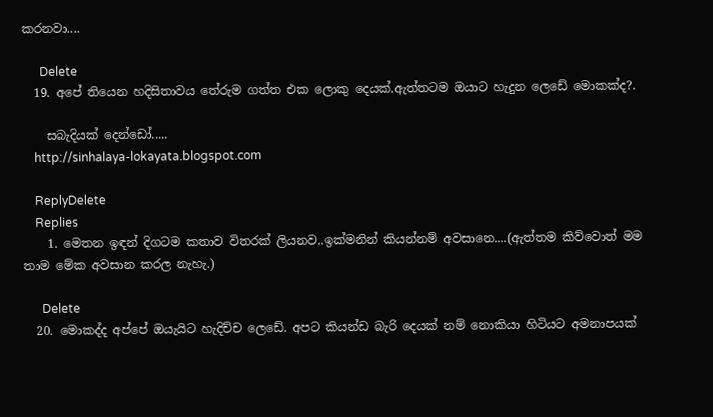කරනවා....

      Delete
  19. අපේ තියෙන හදිසිතාවය තේරුම ගත්ත එක ලොකු දෙයක්.ඇත්තටම ඔයාට හැදුන ලෙඩේ මොකක්ද?.

    සබැදියක් දෙන්ඩෝ.....
    http://sinhalaya-lokayata.blogspot.com

    ReplyDelete
    Replies
    1. මෙතන ඉඳන් දිගටම කතාව විතරක් ලියනව..ඉක්මනින් කියන්නම් අවසානෙ....(ඇත්තම කිව්වොත් මම තාම මේක අවසාන කරල නැහැ.)

      Delete
  20. මොකද්ද අප්පේ ඔයැයිට හැදිච්ච ලෙඩේ. අපට කියන්ඩ බැරි දෙයක් නම් නොකියා හිටියට අමනාපයක්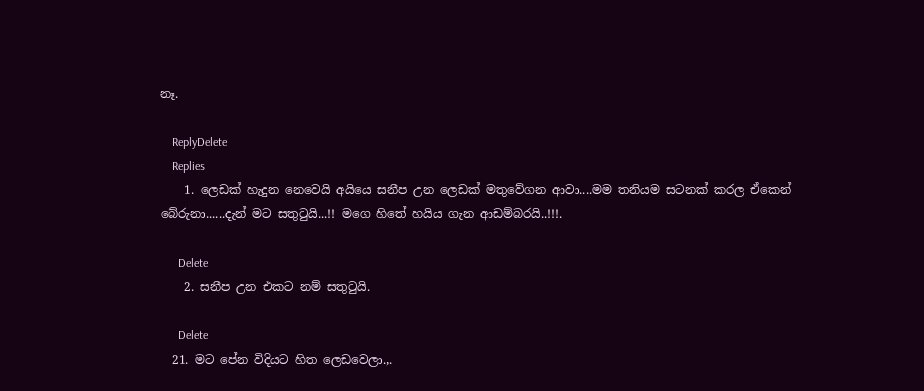නෑ.

    ReplyDelete
    Replies
    1. ලෙඩක් හැදුන නෙවෙයි අයියෙ සනීප උන ලෙඩක් මතුවේගන ආවා....මම තනියම සටනක් කරල ඒකෙන් බේරුනා......දැන් මට සතුටුයි...!! මගෙ හිතේ හයිය ගැන ආඩම්බරයි..!!!.

      Delete
    2. සනීප උන එකට නම් සතුටුයි.

      Delete
  21. මට පේන විදියට හිත ලෙඩවෙලා.,.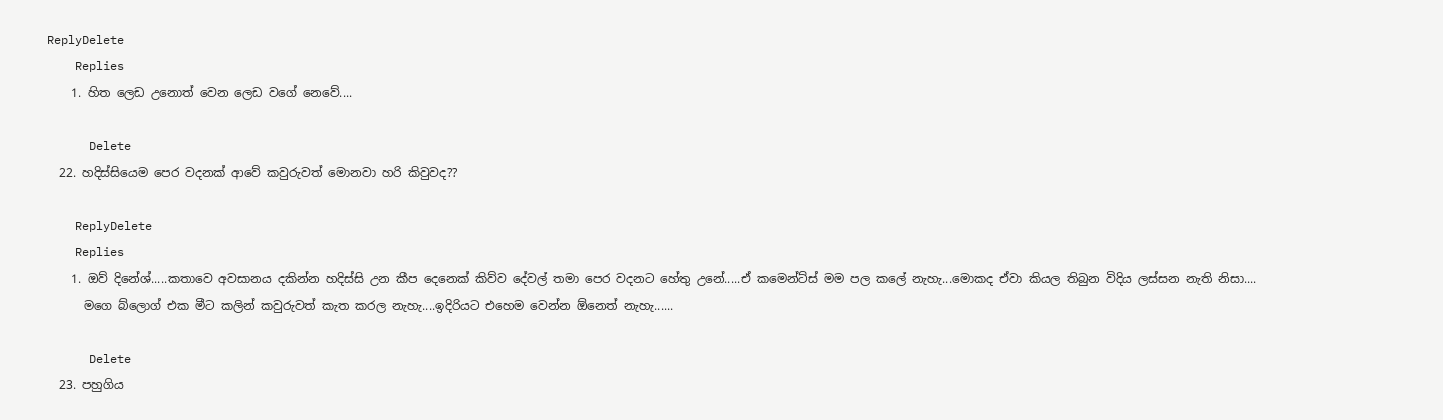ReplyDelete
    Replies
    1. හිත ලෙඩ උනොත් වෙන ලෙඩ වගේ නෙවේ....

      Delete
  22. හදිස්සියෙම පෙර වදනක් ආවේ කවුරුවත් මොනවා හරි කිවුවද??

    ReplyDelete
    Replies
    1. ඔව් දිනේශ්.....කතාවෙ අවසානය දකින්න හදිස්සි උන කීප දෙනෙක් කිව්ව දේවල් තමා පෙර වදනට හේතු උනේ.....ඒ කමෙන්ට්ස් මම පල කලේ නැහැ...මොකද ඒවා කියල තිබුන විදිය ලස්සන නැති නිසා....
      මගෙ බ්ලොග් එක මීට කලින් කවුරුවත් කැත කරල නැහැ....ඉදිරියට එහෙම වෙන්න ඕනෙත් නැහැ......

      Delete
  23. පහුගිය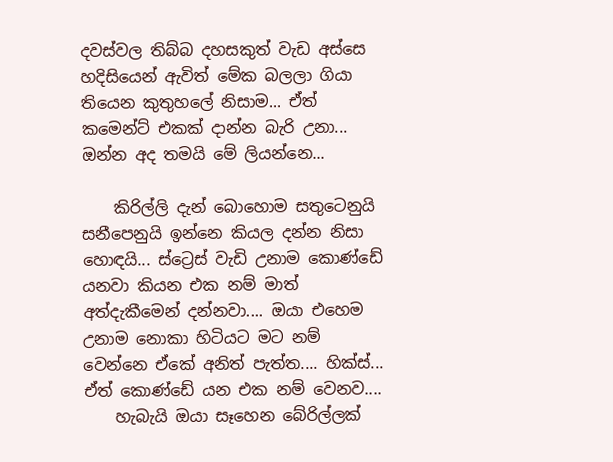දවස්වල තිබ්බ දහසකුත් වැඩ අස්සෙ හදිසියෙන් ඇවිත් මේක බලලා ගියා තියෙන කුතුහලේ නිසාම... ඒත් කමෙන්ට් එකක් දාන්න බැරි උනා... ඔන්න අද තමයි මේ ලියන්නෙ...

    කිරිල්ලි දැන් බොහොම සතුටෙනුයි සනීපෙනුයි ඉන්නෙ කියල දන්න නිසා හොඳයි... ස්ට්‍රෙස් වැඩි උනාම කොණ්ඩේ යනවා කියන එක නම් මාත් අත්දැකීමෙන් දන්නවා.... ඔයා එහෙම උනාම නොකා හිටියට මට නම් වෙන්නෙ ඒකේ අනිත් පැත්ත.... හික්ස්... ඒත් කොණ්ඩේ යන එක නම් වෙනව....
    හැබැයි ඔයා සෑහෙන බේරිල්ලක්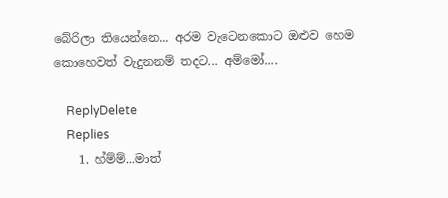බේරිලා තියෙන්නෙ... අරම වැටෙනකොට ඔළුව හෙම කොහෙවත් වැදුනනම් තදට... අම්මෝ....

    ReplyDelete
    Replies
    1. හ්ම්ම්...මාත්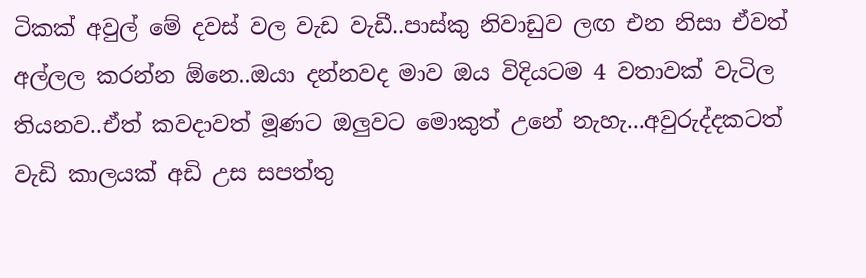ටිකක් අවුල් මේ දවස් වල වැඩ වැඩී..පාස්කු නිවාඩුව ලඟ එන නිසා ඒවත් අල්ලල කරන්න ඕනෙ..ඔයා දන්නවද මාව ඔය විදියටම 4 වතාවක් වැටිල තියනව..ඒත් කවදාවත් මූණට ඔලුවට මොකුත් උනේ නැහැ...අවුරුද්දකටත් වැඩි කාලයක් අඩි උස සපත්තු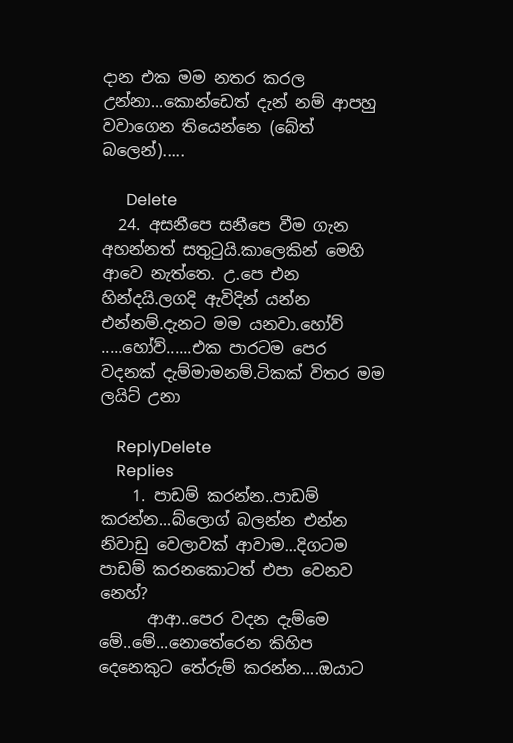දාන එක මම නතර කරල උන්නා...කොන්ඩෙත් දැන් නම් ආපහු වවාගෙන තියෙන්නෙ (බේත් බලෙන්).....

      Delete
  24. අසනීපෙ සනීපෙ වීම ගැන අහන්නත් සතුටුයි.කාලෙකින් මෙහි ආවෙ නැත්තෙ. උ.පෙ එන හින්දයි.ලගදි ඇවිදින් යන්න එන්නම්.දැනට මම යනවා.හෝව් .....හෝව්......එක පාරටම පෙර වදනක් දැම්මාමනම්.ටිකක් විතර මම ලයිට් උනා

    ReplyDelete
    Replies
    1. පාඩම් කරන්න..පාඩම් කරන්න...බ්ලොග් බලන්න එන්න නිවාඩු වෙලාවක් ආවාම...දිගටම පාඩම් කරනකොටත් එපා වෙනව නෙහ්?
      ආආ..පෙර වදන දැම්මෙ මේ..මේ...නොතේරෙන කිහිප දෙනෙකුට තේරුම් කරන්න....ඔයාට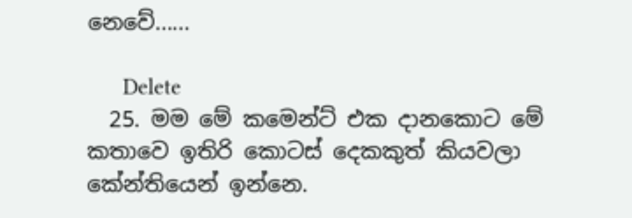නෙවේ......

      Delete
  25. මම මේ කමෙන්ට් එක දානකොට මේ කතාවෙ ඉතිරි කොටස් දෙකකුත් කියවලා කේන්තියෙන් ඉන්නෙ.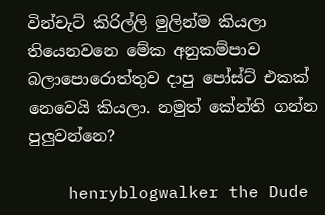වින්චැට් කිරිල්ලි මුලින්ම කියලා තියෙනවනෙ මේක අනුකම්පාව බලාපොරොත්තුව දාපු පෝස්ට් එකක් නෙවෙයි කියලා. නමුත් කේන්ති ගන්න පුලුවන්නෙ?

    henryblogwalker the Dude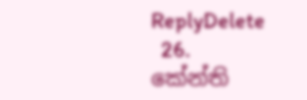ReplyDelete
  26. කේන්ති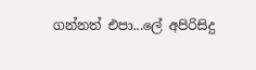ගන්නත් එපා...ලේ අපිරිසිදු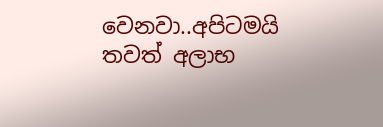වෙනවා..අපිටමයි තවත් අලාභ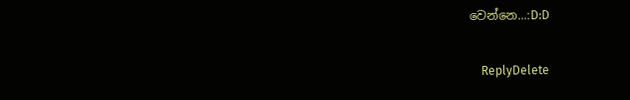වෙන්නෙ...:D:D

    ReplyDelete